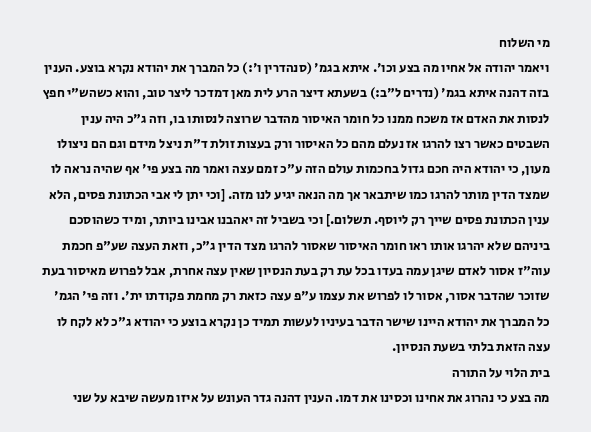מי השלוח
ויאמר יהודה אל אחיו מה בצע וכו'. איתא בגמ' (סנהדרין ו':) כל המברך את יהודא נקרא בוצע. הענין בזה דהנה איתא בגמ' (נדרים ל"ב:) בשעתא דיצר הרע לית מאן דמדכר ליצר טוב, והוא כשהש"י חפץ לנסות את האדם אז משכח ממנו כל חומר האיסור מהדבר שרוצה לנסותו בו, וזה ג"כ היה ענין השבטים כאשר רצו להרגו אז נעלם מהם כל האיסור ורק בעצות זולת ד"ת ניצל מידם וגם הם ניצולו מעון, כי יהודא היה חכם גדול בחכמות עולם הזה ע"כ זמם עצה ואמר מה בצע פי' אף שהיה נראה לו שמצד הדין מותר להרגו כמו שיתבאר אך מה הנאה יגיע לנו מזה. [וכי יתן לי אבי הכתונת פסים, הלא ענין הכתונת פסים שייך רק ליוסף. תשלום.] וכי בשביל זה יאהבנו אבינו ביותר, ומיד כשהוסכם ביניהם שלא יהרגו אותו ראו חומר האיסור שאסור להרגו מצד הדין ג"כ, וזאת העצה שע"פ חכמת עוה"ז אסור לאדם שיגן עמה בעדו בכל עת רק בעת הנסיון שאין עצה אחרת, אבל לפרוש מאיסור בעת שזוכר שהדבר אסור, אסור לו לפרוש את עצמו ע"פ עצה כזאת רק מחמת פקודתו ית'. וזה פי' הגמ' כל המברך את יהודא היינו שישר הדבר בעיניו לעשות תמיד כן נקרא בוצע כי יהודא ג"כ לא לקח לו עצה הזאת בלתי בשעת הנסיון.
בית הלוי על התורה
מה בצע כי נהרוג את אחינו וכסינו את דמו. הענין דהנה גדר העונש על איזו מעשה שיבא על שני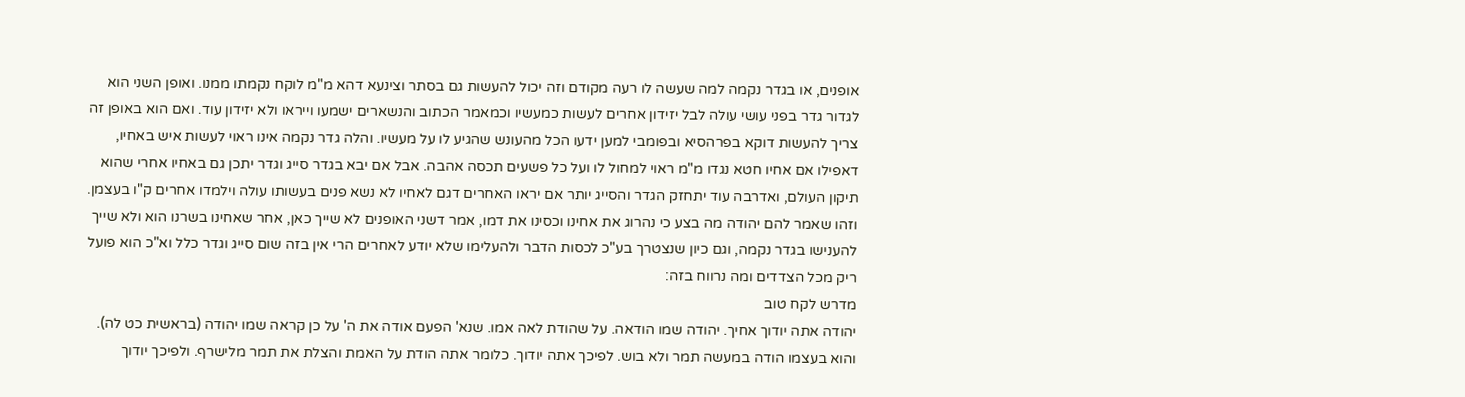אופנים, או בגדר נקמה למה שעשה לו רעה מקודם וזה יכול להעשות גם בסתר וצינעא דהא מ"מ לוקח נקמתו ממנו. ואופן השני הוא לגדור גדר בפני עושי עולה לבל יזידון אחרים לעשות כמעשיו וכמאמר הכתוב והנשארים ישמעו וייראו ולא יזידון עוד. ואם הוא באופן זה צריך להעשות דוקא בפרהסיא ובפומבי למען ידעו הכל מהעונש שהגיע לו על מעשיו. והלה גדר נקמה אינו ראוי לעשות איש באחיו, דאפילו אם אחיו חטא נגדו מ"מ ראוי למחול לו ועל כל פשעים תכסה אהבה. אבל אם יבא בגדר סייג וגדר יתכן גם באחיו אחרי שהוא תיקון העולם, ואדרבה עוד יתחזק הגדר והסייג יותר אם יראו האחרים דגם לאחיו לא נשא פנים בעשותו עולה וילמדו אחרים ק"ו בעצמן. וזהו שאמר להם יהודה מה בצע כי נהרוג את אחינו וכסינו את דמו, אמר דשני האופנים לא שייך כאן, אחר שאחינו בשרנו הוא ולא שייך להענישו בגדר נקמה, וגם כיון שנצטרך בע"כ לכסות הדבר ולהעלימו שלא יודע לאחרים הרי אין בזה שום סייג וגדר כלל וא"כ הוא פועל ריק מכל הצדדים ומה נרווח בזה:
מדרש לקח טוב
יהודה אתה יודוך אחיך. יהודה שמו הודאה. על שהודת לאה אמו. שנא' הפעם אודה את ה' על כן קראה שמו יהודה (בראשית כט לה). והוא בעצמו הודה במעשה תמר ולא בוש. לפיכך אתה יודוך. כלומר אתה הודת על האמת והצלת את תמר מלישרף. ולפיכך יודוך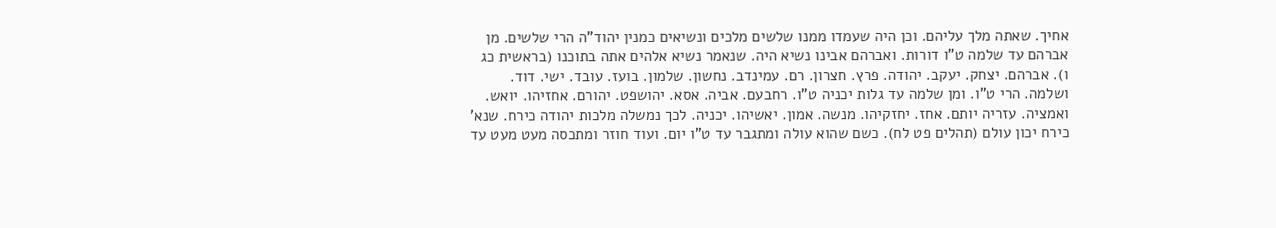אחיך. שאתה מלך עליהם. וכן היה שעמדו ממנו שלשים מלכים ונשיאים כמנין יהוד"ה הרי שלשים. מן אברהם עד שלמה ט"ו דורות. ואברהם אבינו נשיא היה. שנאמר נשיא אלהים אתה בתוכנו (בראשית כג ו). אברהם. יצחק. יעקב. יהודה. פרץ. חצרון. רם. עמינדב. נחשון. שלמון. בועז. עובד. ישי. דוד. ושלמה. הרי ט"ו. ומן שלמה עד גלות יכניה ט"ו. רחבעם. אביה. אסא. יהושפט. יהורם. אחזיהו. יואש. ואמציה. עזריה יותם. אחז. יחזקיהו. מנשה. אמון. יאשיהו. יכניה. לכך נמשלה מלכות יהודה כירח. שנא' כירח יכון עולם (תהלים פט לח). כשם שהוא עולה ומתגבר עד ט"ו יום. ועוד חוזר ומתכסה מעט מעט עד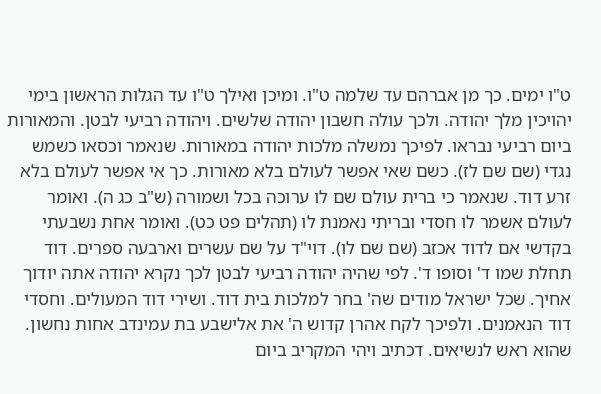ט"ו ימים. כך מן אברהם עד שלמה ט"ו. ומיכן ואילך ט"ו עד הגלות הראשון בימי יהויכין מלך יהודה. ולכך עולה חשבון יהודה שלשים. ויהודה רביעי לבטן. והמאורות ביום רביעי נבראו. לפיכך נמשלה מלכות יהודה במאורות. שנאמר וכסאו כשמש נגדי (שם שם לז). כשם שאי אפשר לעולם בלא מאורות. כך אי אפשר לעולם בלא זרע דוד. שנאמר כי ברית עולם שם לו ערוכה בכל ושמורה (ש"ב כג ה). ואומר לעולם אשמר לו חסדי ובריתי נאמנת לו (תהלים פט כט). ואומר אחת נשבעתי בקדשי אם לדוד אכזב (שם שם לו). דוי"ד על שם עשרים וארבעה ספרים. דוד תחלת שמו ד' וסופו ד'. לפי שהיה יהודה רביעי לבטן לכך נקרא יהודה אתה יודוך אחיך. שכל ישראל מודים שה' בחר למלכות בית דוד. ושירי דוד המעולים. וחסדי דוד הנאמנים. ולפיכך לקח אהרן קדוש ה' את אלישבע בת עמינדב אחות נחשון. שהוא ראש לנשיאים. דכתיב ויהי המקריב ביום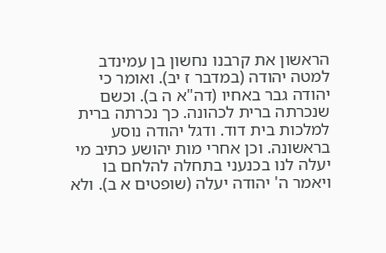הראשון את קרבנו נחשון בן עמינדב למטה יהודה (במדבר ז יב). ואומר כי יהודה גבר באחיו (דה"א ה ב). וכשם שנכרתה ברית לכהונה. כך נכרתה ברית למלכות בית דוד. ודגל יהודה נוסע בראשונה. וכן אחרי מות יהושע כתיב מי יעלה לנו בכנעני בתחלה להלחם בו ויאמר ה' יהודה יעלה (שופטים א ב). ולא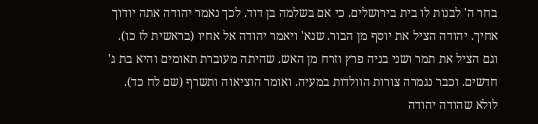בחר ה' לבנות לו בית בירושלים. כי אם בשלמה בן דוד. לכך נאמר יהודה אתה יודוך אחיך. יהודה הציל את יוסף מן הבור. שנא' ויאמר יהודה אל אחיו (בראשית לז כו). וגם הציל את תמר ושני בניה פרץ וזרח מן האש. שהיתה מעוברת תאומים והיא בת ג' חדשים. וכבר נגמרה צורות הוולדות במעיה. ואומר הוציאוה ותשרף (שם לח כד). לולא שהודה יהודה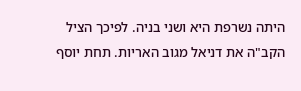היתה נשרפת היא ושני בניה. לפיכך הציל הקב"ה את דניאל מגוב האריות. תחת יוסף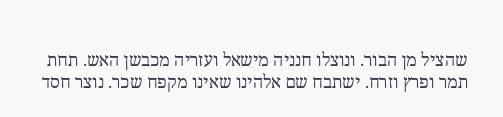שהציל מן הבור. ונוצלו חנניה מישאל ועזריה מכבשן האש. תחת תמר ופרץ וזרח. ישתבח שם אלהינו שאינו מקפח שכר. נוצר חסד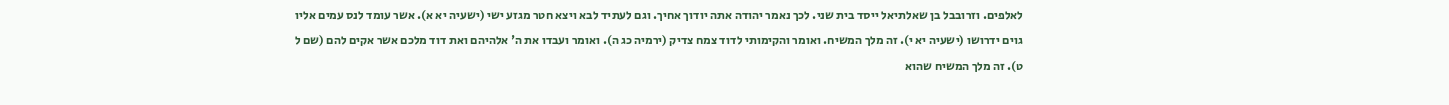לאלפים. וזרובבל בן שאלתיאל ייסד בית שני. לכך נאמר יהודה אתה יודוך אחיך. וגם לעתיד לבא ויצא חטר מגזע ישי (ישעיה יא א). אשר עומד לנס עמים אליו גוים ידרושו (ישעיה יא י). זה מלך המשיח. ואומר והקימותי לדוד צמח צדיק (ירמיה כג ה). ואומר ועבדו את ה' אלהיהם ואת דוד מלכם אשר אקים להם (שם ל ט). זה מלך המשיח שהוא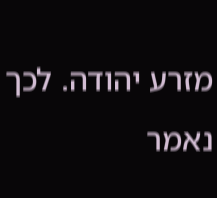מזרע יהודה. לכך נאמר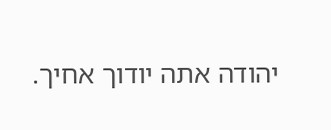יהודה אתה יודוך אחיך.